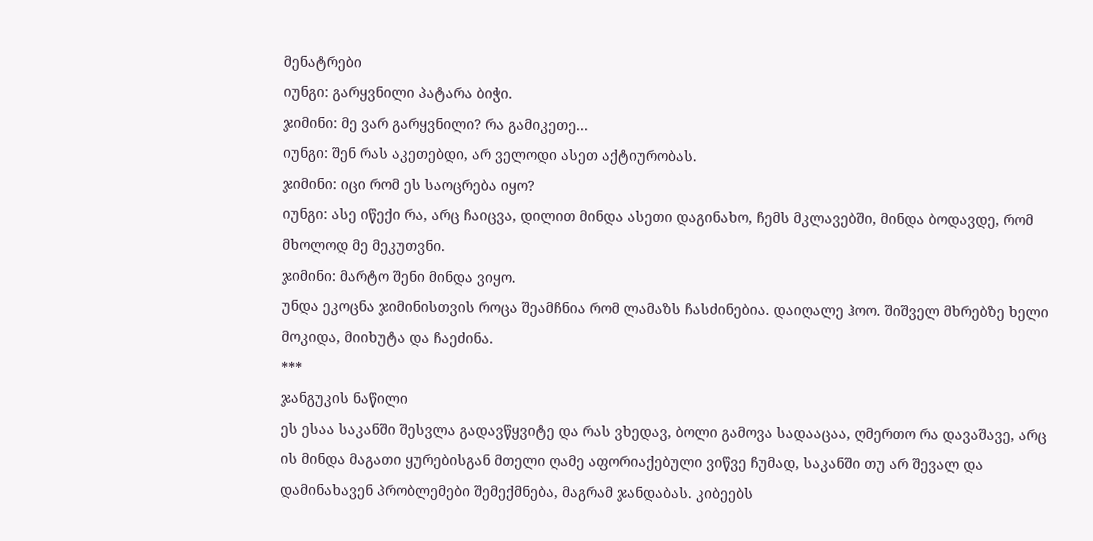მენატრები
იუნგი: გარყვნილი პატარა ბიჭი.
ჯიმინი: მე ვარ გარყვნილი? რა გამიკეთე...
იუნგი: შენ რას აკეთებდი, არ ველოდი ასეთ აქტიურობას.
ჯიმინი: იცი რომ ეს საოცრება იყო?
იუნგი: ასე იწექი რა, არც ჩაიცვა, დილით მინდა ასეთი დაგინახო, ჩემს მკლავებში, მინდა ბოდავდე, რომ მხოლოდ მე მეკუთვნი.
ჯიმინი: მარტო შენი მინდა ვიყო.
უნდა ეკოცნა ჯიმინისთვის როცა შეამჩნია რომ ლამაზს ჩასძინებია. დაიღალე ჰოო. შიშველ მხრებზე ხელი მოკიდა, მიიხუტა და ჩაეძინა.
***
ჯანგუკის ნაწილი
ეს ესაა საკანში შესვლა გადავწყვიტე და რას ვხედავ, ბოლი გამოვა სადააცაა, ღმერთო რა დავაშავე, არც ის მინდა მაგათი ყურებისგან მთელი ღამე აფორიაქებული ვიწვე ჩუმად, საკანში თუ არ შევალ და დამინახავენ პრობლემები შემექმნება, მაგრამ ჯანდაბას. კიბეებს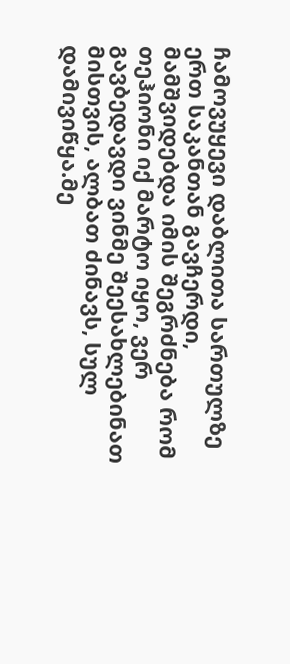ჩამოვუყევი დაბლითა სართულზე ერთ საკანთან გავჩერდი, მამშვიდებდა იმის შეგრძნება რომ თეჰიონი იქ მარტო იყო, ვერ გავბედავდი ვინმე შეესახლებინათ მისთვის, ალბათ ძინავს, სულ დამივიწყა.მე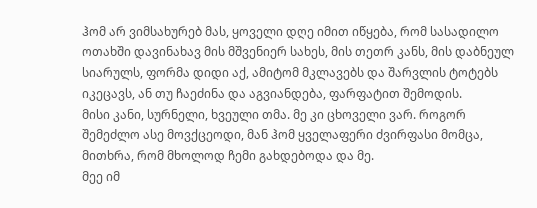ჰომ არ ვიმსახურებ მას, ყოველი დღე იმით იწყება, რომ სასადილო ოთახში დავინახავ მის მშვენიერ სახეს, მის თეთრ კანს, მის დაბნეულ სიარულს, ფორმა დიდი აქ, ამიტომ მკლავებს და შარვლის ტოტებს იკეცავს, ან თუ ჩაეძინა და აგვიანდება, ფარფატით შემოდის.
მისი კანი, სურნელი, ხვეული თმა. მე კი ცხოველი ვარ. როგორ შემეძლო ასე მოვქცეოდი, მან ჰომ ყველაფერი ძვირფასი მომცა, მითხრა, რომ მხოლოდ ჩემი გახდებოდა და მე.
მეე იმ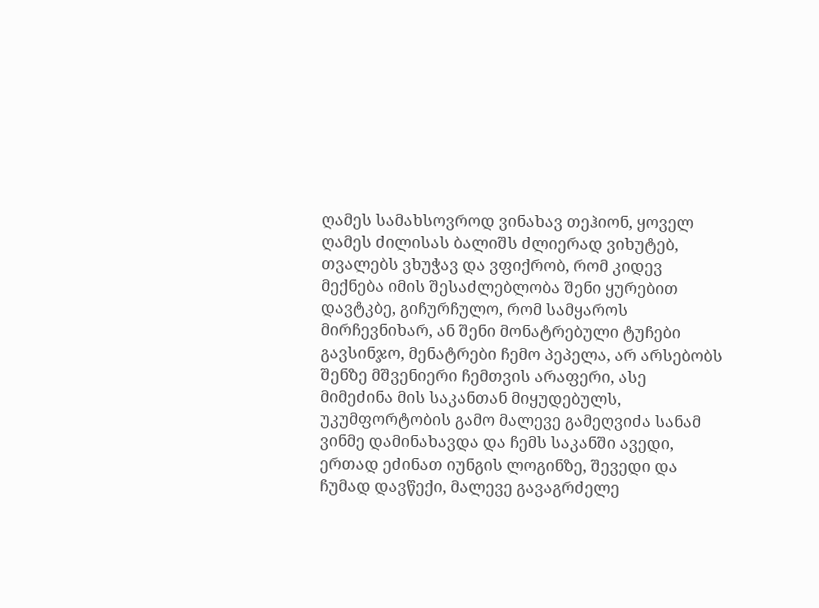ღამეს სამახსოვროდ ვინახავ თეჰიონ, ყოველ ღამეს ძილისას ბალიშს ძლიერად ვიხუტებ, თვალებს ვხუჭავ და ვფიქრობ, რომ კიდევ მექნება იმის შესაძლებლობა შენი ყურებით დავტკბე, გიჩურჩულო, რომ სამყაროს მირჩევნიხარ, ან შენი მონატრებული ტუჩები გავსინჯო, მენატრები ჩემო პეპელა, არ არსებობს შენზე მშვენიერი ჩემთვის არაფერი, ასე მიმეძინა მის საკანთან მიყუდებულს, უკუმფორტობის გამო მალევე გამეღვიძა სანამ ვინმე დამინახავდა და ჩემს საკანში ავედი, ერთად ეძინათ იუნგის ლოგინზე, შევედი და ჩუმად დავწექი, მალევე გავაგრძელე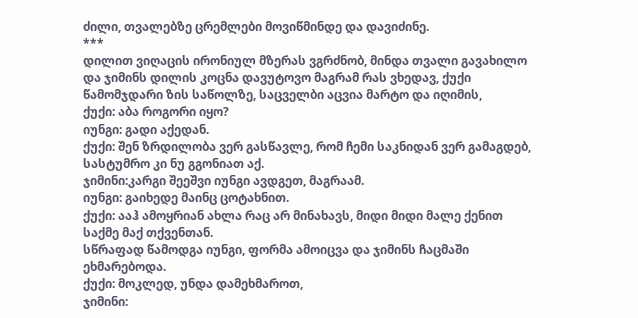ძილი, თვალებზე ცრემლები მოვიწმინდე და დავიძინე.
***
დილით ვიღაცის ირონიულ მზერას ვგრძნობ, მინდა თვალი გავახილო და ჯიმინს დილის კოცნა დავუტოვო მაგრამ რას ვხედავ, ქუქი წამომჯდარი ზის საწოლზე, საცველბი აცვია მარტო და იღიმის,
ქუქი: აბა როგორი იყო?
იუნგი: გადი აქედან.
ქუქი: შენ ზრდილობა ვერ გასწავლე, რომ ჩემი საკნიდან ვერ გამაგდებ, სასტუმრო კი ნუ გგონიათ აქ.
ჯიმინი:კარგი შეეშვი იუნგი ავდგეთ, მაგრაამ.
იუნგი: გაიხედე მაინც ცოტახნით.
ქუქი: ააჰ ამოყრიან ახლა რაც არ მინახავს, მიდი მიდი მალე ქენით საქმე მაქ თქვენთან.
სწრაფად წამოდგა იუნგი, ფორმა ამოიცვა და ჯიმინს ჩაცმაში ეხმარებოდა.
ქუქი: მოკლედ, უნდა დამეხმაროთ,
ჯიმინი: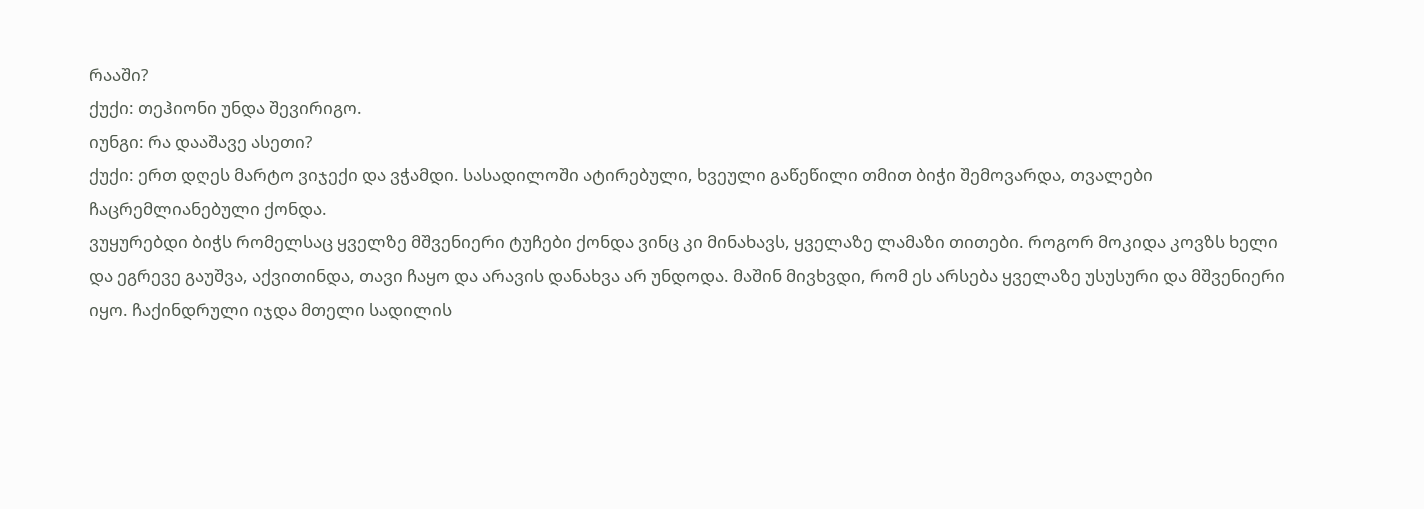რააში?
ქუქი: თეჰიონი უნდა შევირიგო.
იუნგი: რა დააშავე ასეთი?
ქუქი: ერთ დღეს მარტო ვიჯექი და ვჭამდი. სასადილოში ატირებული, ხვეული გაწეწილი თმით ბიჭი შემოვარდა, თვალები ჩაცრემლიანებული ქონდა.
ვუყურებდი ბიჭს რომელსაც ყველზე მშვენიერი ტუჩები ქონდა ვინც კი მინახავს, ყველაზე ლამაზი თითები. როგორ მოკიდა კოვზს ხელი და ეგრევე გაუშვა, აქვითინდა, თავი ჩაყო და არავის დანახვა არ უნდოდა. მაშინ მივხვდი, რომ ეს არსება ყველაზე უსუსური და მშვენიერი იყო. ჩაქინდრული იჯდა მთელი სადილის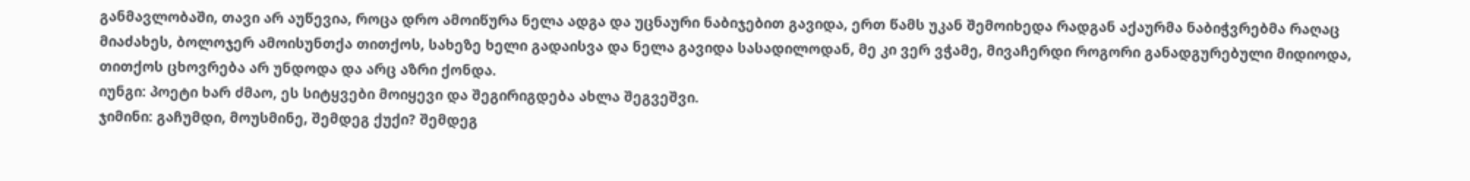განმავლობაში, თავი არ აუწევია, როცა დრო ამოიწურა ნელა ადგა და უცნაური ნაბიჯებით გავიდა, ერთ წამს უკან შემოიხედა რადგან აქაურმა ნაბიჭვრებმა რაღაც მიაძახეს, ბოლოჯერ ამოისუნთქა თითქოს, სახეზე ხელი გადაისვა და ნელა გავიდა სასადილოდან, მე კი ვერ ვჭამე, მივაჩერდი როგორი განადგურებული მიდიოდა, თითქოს ცხოვრება არ უნდოდა და არც აზრი ქონდა.
იუნგი: პოეტი ხარ ძმაო, ეს სიტყვები მოიყევი და შეგირიგდება ახლა შეგვეშვი.
ჯიმინი: გაჩუმდი, მოუსმინე, შემდეგ ქუქი? შემდეგ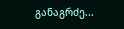განაგრძე...